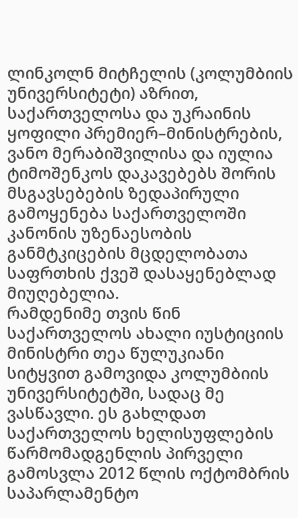ლინკოლნ მიტჩელის (კოლუმბიის უნივერსიტეტი) აზრით, საქართველოსა და უკრაინის ყოფილი პრემიერ–მინისტრების, ვანო მერაბიშვილისა და იულია ტიმოშენკოს დაკავებებს შორის მსგავსებების ზედაპირული გამოყენება საქართველოში კანონის უზენაესობის განმტკიცების მცდელობათა საფრთხის ქვეშ დასაყენებლად მიუღებელია.
რამდენიმე თვის წინ საქართველოს ახალი იუსტიციის მინისტრი თეა წულუკიანი სიტყვით გამოვიდა კოლუმბიის უნივერსიტეტში, სადაც მე ვასწავლი. ეს გახლდათ საქართველოს ხელისუფლების წარმომადგენლის პირველი გამოსვლა 2012 წლის ოქტომბრის საპარლამენტო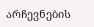არჩევნების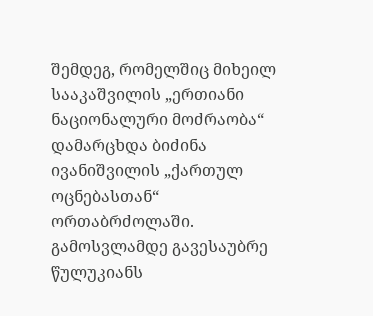შემდეგ, რომელშიც მიხეილ სააკაშვილის „ერთიანი ნაციონალური მოძრაობა“ დამარცხდა ბიძინა ივანიშვილის „ქართულ ოცნებასთან“ ორთაბრძოლაში.
გამოსვლამდე გავესაუბრე წულუკიანს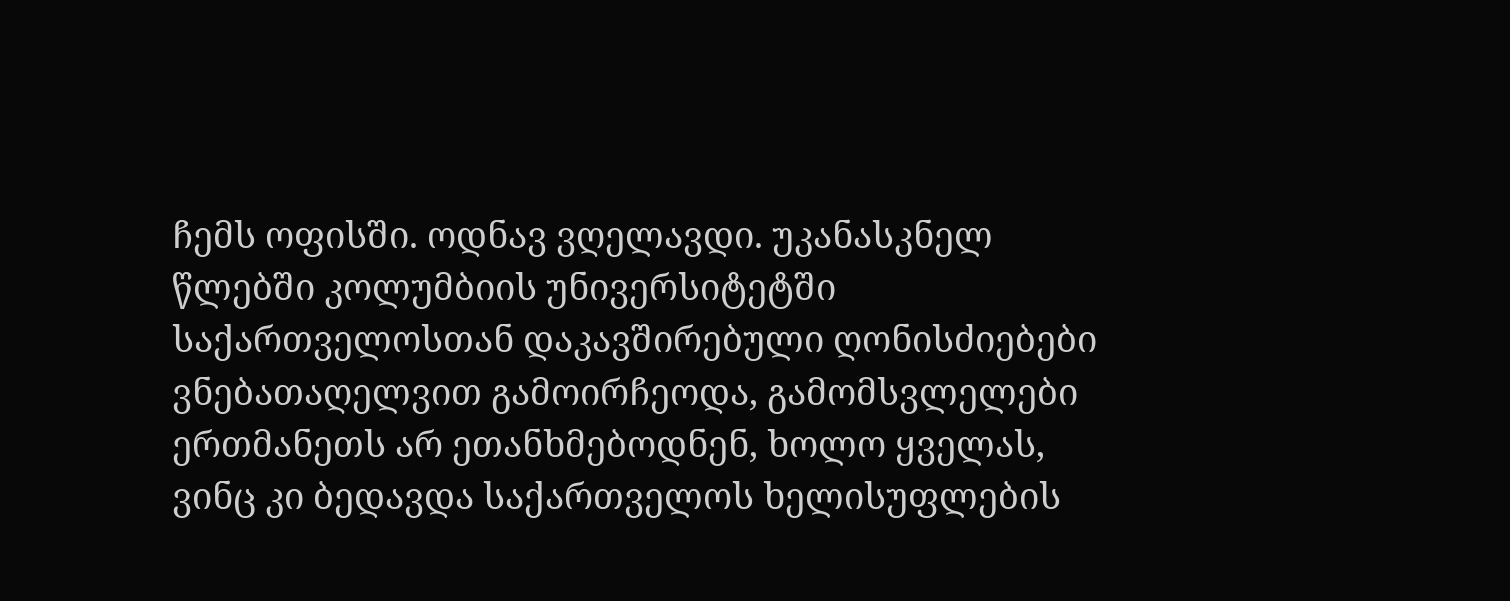ჩემს ოფისში. ოდნავ ვღელავდი. უკანასკნელ წლებში კოლუმბიის უნივერსიტეტში საქართველოსთან დაკავშირებული ღონისძიებები ვნებათაღელვით გამოირჩეოდა, გამომსვლელები ერთმანეთს არ ეთანხმებოდნენ, ხოლო ყველას, ვინც კი ბედავდა საქართველოს ხელისუფლების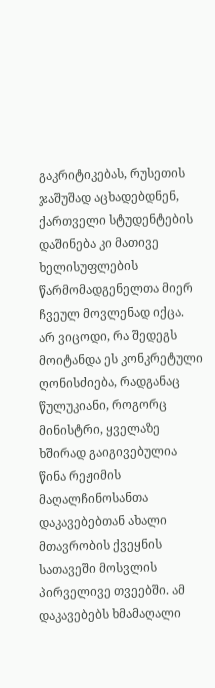გაკრიტიკებას, რუსეთის ჯაშუშად აცხადებდნენ, ქართველი სტუდენტების დაშინება კი მათივე ხელისუფლების წარმომადგენელთა მიერ ჩვეულ მოვლენად იქცა.
არ ვიცოდი, რა შედეგს მოიტანდა ეს კონკრეტული ღონისძიება, რადგანაც წულუკიანი, როგორც მინისტრი, ყველაზე ხშირად გაიგივებულია წინა რეჟიმის მაღალჩინოსანთა დაკავებებთან ახალი მთავრობის ქვეყნის სათავეში მოსვლის პირველივე თვეებში. ამ დაკავებებს ხმამაღალი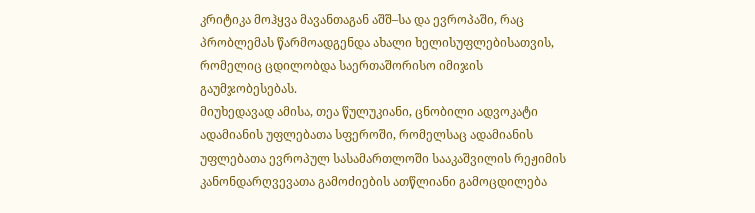კრიტიკა მოჰყვა მავანთაგან აშშ–სა და ევროპაში, რაც პრობლემას წარმოადგენდა ახალი ხელისუფლებისათვის, რომელიც ცდილობდა საერთაშორისო იმიჯის გაუმჯობესებას.
მიუხედავად ამისა, თეა წულუკიანი, ცნობილი ადვოკატი ადამიანის უფლებათა სფეროში, რომელსაც ადამიანის უფლებათა ევროპულ სასამართლოში სააკაშვილის რეჟიმის კანონდარღვევათა გამოძიების ათწლიანი გამოცდილება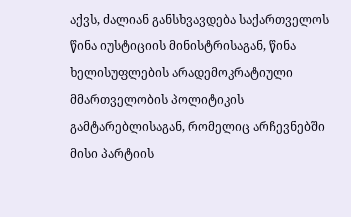აქვს, ძალიან განსხვავდება საქართველოს წინა იუსტიციის მინისტრისაგან, წინა ხელისუფლების არადემოკრატიული მმართველობის პოლიტიკის გამტარებლისაგან, რომელიც არჩევნებში მისი პარტიის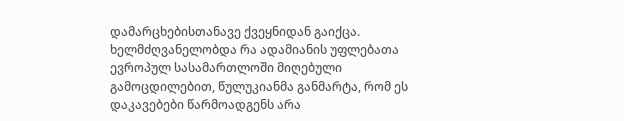დამარცხებისთანავე ქვეყნიდან გაიქცა.
ხელმძღვანელობდა რა ადამიანის უფლებათა ევროპულ სასამართლოში მიღებული გამოცდილებით, წულუკიანმა განმარტა, რომ ეს დაკავებები წარმოადგენს არა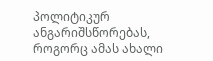პოლიტიკურ ანგარიშსწორებას, როგორც ამას ახალი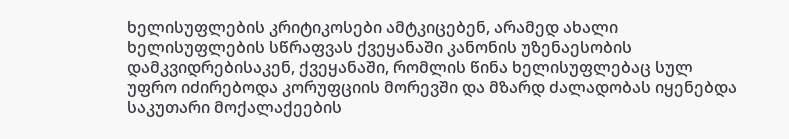ხელისუფლების კრიტიკოსები ამტკიცებენ, არამედ ახალი ხელისუფლების სწრაფვას ქვეყანაში კანონის უზენაესობის დამკვიდრებისაკენ, ქვეყანაში, რომლის წინა ხელისუფლებაც სულ უფრო იძირებოდა კორუფციის მორევში და მზარდ ძალადობას იყენებდა საკუთარი მოქალაქეების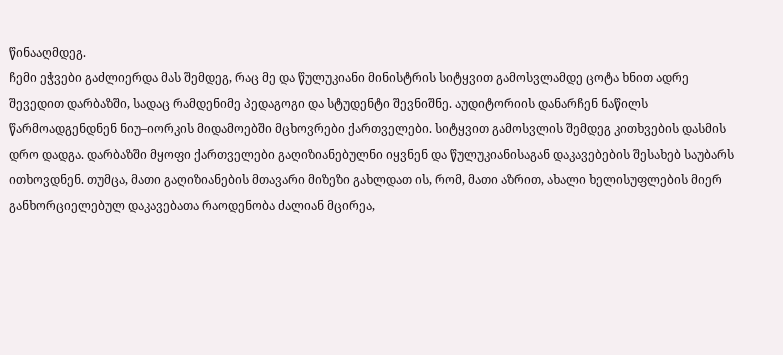წინააღმდეგ.
ჩემი ეჭვები გაძლიერდა მას შემდეგ, რაც მე და წულუკიანი მინისტრის სიტყვით გამოსვლამდე ცოტა ხნით ადრე შევედით დარბაზში, სადაც რამდენიმე პედაგოგი და სტუდენტი შევნიშნე. აუდიტორიის დანარჩენ ნაწილს წარმოადგენდნენ ნიუ–იორკის მიდამოებში მცხოვრები ქართველები. სიტყვით გამოსვლის შემდეგ კითხვების დასმის დრო დადგა. დარბაზში მყოფი ქართველები გაღიზიანებულნი იყვნენ და წულუკიანისაგან დაკავებების შესახებ საუბარს ითხოვდნენ. თუმცა, მათი გაღიზიანების მთავარი მიზეზი გახლდათ ის, რომ, მათი აზრით, ახალი ხელისუფლების მიერ განხორციელებულ დაკავებათა რაოდენობა ძალიან მცირეა,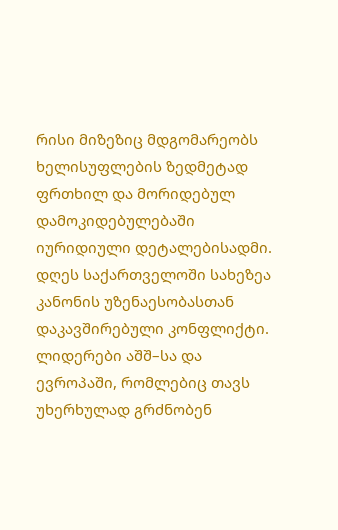რისი მიზეზიც მდგომარეობს ხელისუფლების ზედმეტად ფრთხილ და მორიდებულ დამოკიდებულებაში იურიდიული დეტალებისადმი.
დღეს საქართველოში სახეზეა კანონის უზენაესობასთან დაკავშირებული კონფლიქტი. ლიდერები აშშ–სა და ევროპაში, რომლებიც თავს უხერხულად გრძნობენ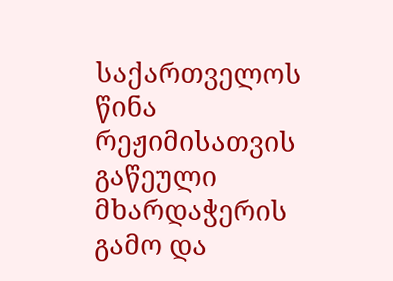საქართველოს წინა რეჟიმისათვის გაწეული მხარდაჭერის გამო და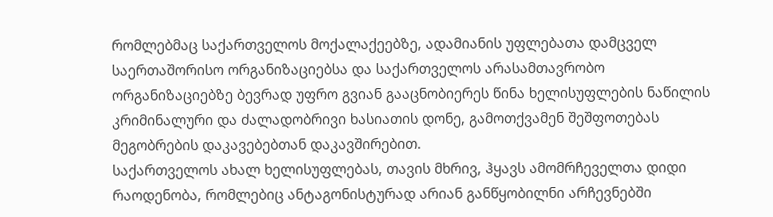რომლებმაც საქართველოს მოქალაქეებზე, ადამიანის უფლებათა დამცველ საერთაშორისო ორგანიზაციებსა და საქართველოს არასამთავრობო ორგანიზაციებზე ბევრად უფრო გვიან გააცნობიერეს წინა ხელისუფლების ნაწილის კრიმინალური და ძალადობრივი ხასიათის დონე, გამოთქვამენ შეშფოთებას მეგობრების დაკავებებთან დაკავშირებით.
საქართველოს ახალ ხელისუფლებას, თავის მხრივ, ჰყავს ამომრჩეველთა დიდი რაოდენობა, რომლებიც ანტაგონისტურად არიან განწყობილნი არჩევნებში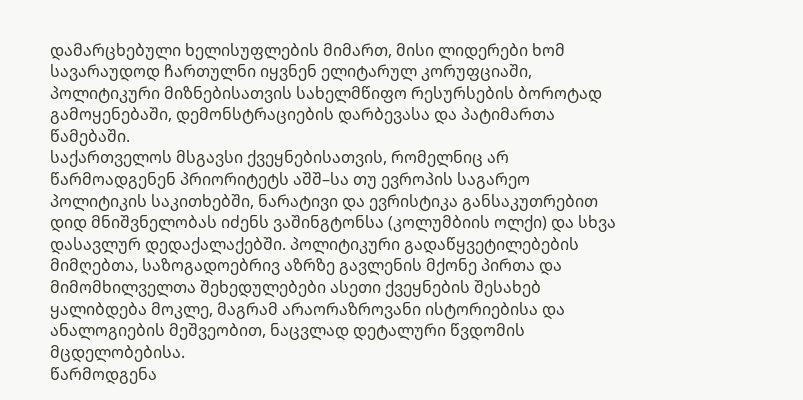დამარცხებული ხელისუფლების მიმართ, მისი ლიდერები ხომ სავარაუდოდ ჩართულნი იყვნენ ელიტარულ კორუფციაში, პოლიტიკური მიზნებისათვის სახელმწიფო რესურსების ბოროტად გამოყენებაში, დემონსტრაციების დარბევასა და პატიმართა წამებაში.
საქართველოს მსგავსი ქვეყნებისათვის, რომელნიც არ წარმოადგენენ პრიორიტეტს აშშ–სა თუ ევროპის საგარეო პოლიტიკის საკითხებში, ნარატივი და ევრისტიკა განსაკუთრებით დიდ მნიშვნელობას იძენს ვაშინგტონსა (კოლუმბიის ოლქი) და სხვა დასავლურ დედაქალაქებში. პოლიტიკური გადაწყვეტილებების მიმღებთა, საზოგადოებრივ აზრზე გავლენის მქონე პირთა და მიმომხილველთა შეხედულებები ასეთი ქვეყნების შესახებ ყალიბდება მოკლე, მაგრამ არაორაზროვანი ისტორიებისა და ანალოგიების მეშვეობით, ნაცვლად დეტალური წვდომის მცდელობებისა.
წარმოდგენა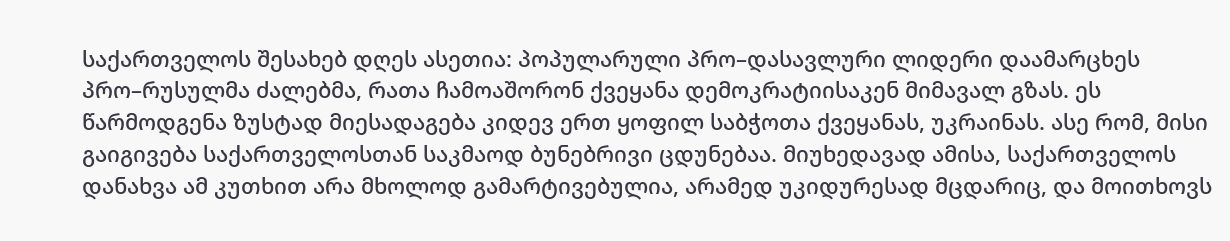საქართველოს შესახებ დღეს ასეთია: პოპულარული პრო–დასავლური ლიდერი დაამარცხეს პრო–რუსულმა ძალებმა, რათა ჩამოაშორონ ქვეყანა დემოკრატიისაკენ მიმავალ გზას. ეს წარმოდგენა ზუსტად მიესადაგება კიდევ ერთ ყოფილ საბჭოთა ქვეყანას, უკრაინას. ასე რომ, მისი გაიგივება საქართველოსთან საკმაოდ ბუნებრივი ცდუნებაა. მიუხედავად ამისა, საქართველოს დანახვა ამ კუთხით არა მხოლოდ გამარტივებულია, არამედ უკიდურესად მცდარიც, და მოითხოვს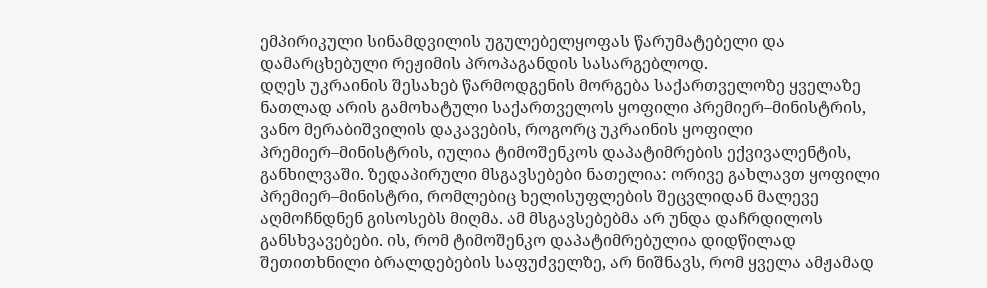ემპირიკული სინამდვილის უგულებელყოფას წარუმატებელი და დამარცხებული რეჟიმის პროპაგანდის სასარგებლოდ.
დღეს უკრაინის შესახებ წარმოდგენის მორგება საქართველოზე ყველაზე ნათლად არის გამოხატული საქართველოს ყოფილი პრემიერ–მინისტრის, ვანო მერაბიშვილის დაკავების, როგორც უკრაინის ყოფილი პრემიერ–მინისტრის, იულია ტიმოშენკოს დაპატიმრების ექვივალენტის, განხილვაში. ზედაპირული მსგავსებები ნათელია: ორივე გახლავთ ყოფილი პრემიერ–მინისტრი, რომლებიც ხელისუფლების შეცვლიდან მალევე აღმოჩნდნენ გისოსებს მიღმა. ამ მსგავსებებმა არ უნდა დაჩრდილოს განსხვავებები. ის, რომ ტიმოშენკო დაპატიმრებულია დიდწილად შეთითხნილი ბრალდებების საფუძველზე, არ ნიშნავს, რომ ყველა ამჟამად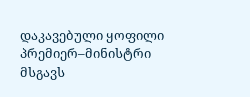დაკავებული ყოფილი პრემიერ–მინისტრი მსგავს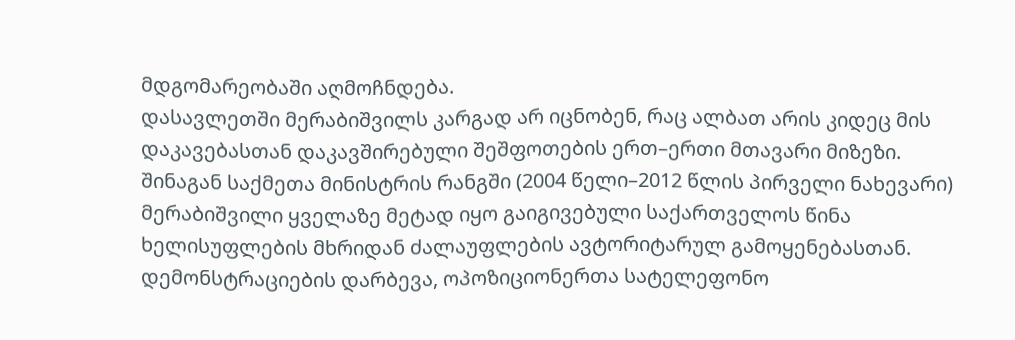მდგომარეობაში აღმოჩნდება.
დასავლეთში მერაბიშვილს კარგად არ იცნობენ, რაც ალბათ არის კიდეც მის დაკავებასთან დაკავშირებული შეშფოთების ერთ–ერთი მთავარი მიზეზი. შინაგან საქმეთა მინისტრის რანგში (2004 წელი–2012 წლის პირველი ნახევარი) მერაბიშვილი ყველაზე მეტად იყო გაიგივებული საქართველოს წინა ხელისუფლების მხრიდან ძალაუფლების ავტორიტარულ გამოყენებასთან. დემონსტრაციების დარბევა, ოპოზიციონერთა სატელეფონო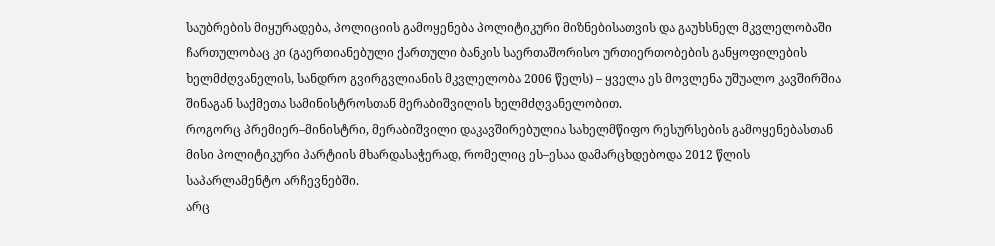საუბრების მიყურადება, პოლიციის გამოყენება პოლიტიკური მიზნებისათვის და გაუხსნელ მკვლელობაში ჩართულობაც კი (გაერთიანებული ქართული ბანკის საერთაშორისო ურთიერთობების განყოფილების ხელმძღვანელის, სანდრო გვირგვლიანის მკვლელობა 2006 წელს) – ყველა ეს მოვლენა უშუალო კავშირშია შინაგან საქმეთა სამინისტროსთან მერაბიშვილის ხელმძღვანელობით.
როგორც პრემიერ–მინისტრი, მერაბიშვილი დაკავშირებულია სახელმწიფო რესურსების გამოყენებასთან მისი პოლიტიკური პარტიის მხარდასაჭერად, რომელიც ეს–ესაა დამარცხდებოდა 2012 წლის საპარლამენტო არჩევნებში.
არც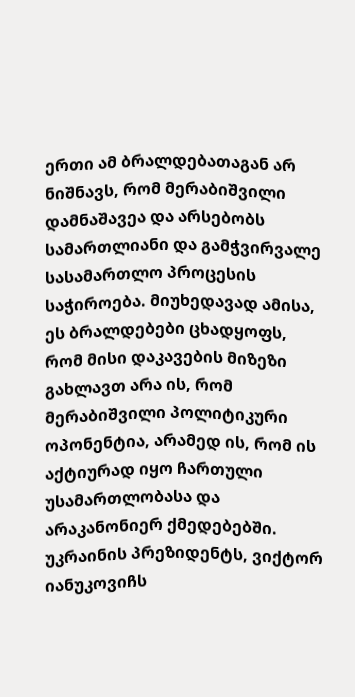ერთი ამ ბრალდებათაგან არ ნიშნავს, რომ მერაბიშვილი დამნაშავეა და არსებობს სამართლიანი და გამჭვირვალე სასამართლო პროცესის საჭიროება. მიუხედავად ამისა, ეს ბრალდებები ცხადყოფს, რომ მისი დაკავების მიზეზი გახლავთ არა ის, რომ მერაბიშვილი პოლიტიკური ოპონენტია, არამედ ის, რომ ის აქტიურად იყო ჩართული უსამართლობასა და არაკანონიერ ქმედებებში.
უკრაინის პრეზიდენტს, ვიქტორ იანუკოვიჩს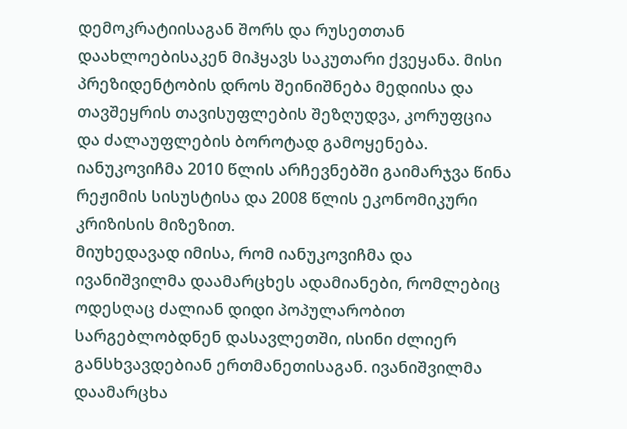დემოკრატიისაგან შორს და რუსეთთან დაახლოებისაკენ მიჰყავს საკუთარი ქვეყანა. მისი პრეზიდენტობის დროს შეინიშნება მედიისა და თავშეყრის თავისუფლების შეზღუდვა, კორუფცია და ძალაუფლების ბოროტად გამოყენება. იანუკოვიჩმა 2010 წლის არჩევნებში გაიმარჯვა წინა რეჟიმის სისუსტისა და 2008 წლის ეკონომიკური კრიზისის მიზეზით.
მიუხედავად იმისა, რომ იანუკოვიჩმა და ივანიშვილმა დაამარცხეს ადამიანები, რომლებიც ოდესღაც ძალიან დიდი პოპულარობით სარგებლობდნენ დასავლეთში, ისინი ძლიერ განსხვავდებიან ერთმანეთისაგან. ივანიშვილმა დაამარცხა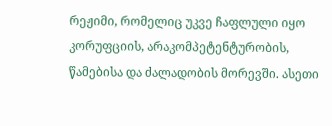რეჟიმი, რომელიც უკვე ჩაფლული იყო კორუფციის, არაკომპეტენტურობის, წამებისა და ძალადობის მორევში. ასეთი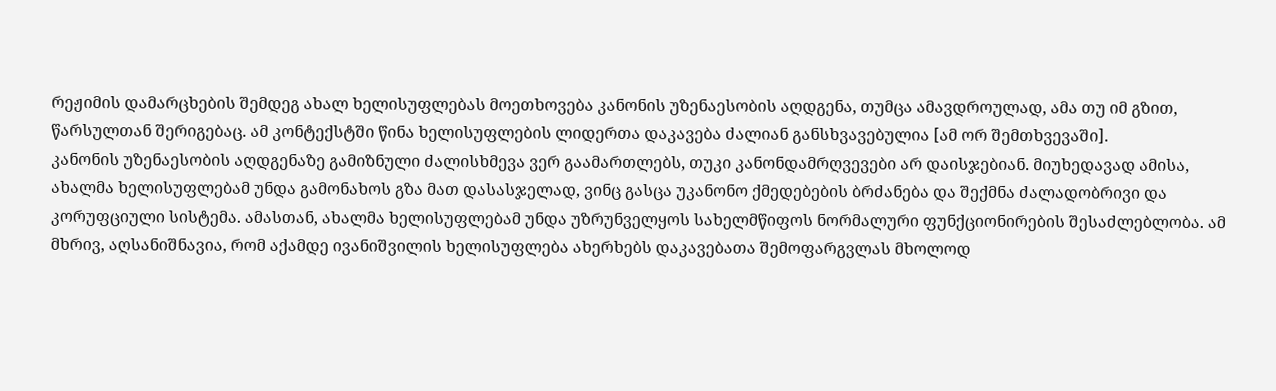რეჟიმის დამარცხების შემდეგ ახალ ხელისუფლებას მოეთხოვება კანონის უზენაესობის აღდგენა, თუმცა ამავდროულად, ამა თუ იმ გზით, წარსულთან შერიგებაც. ამ კონტექსტში წინა ხელისუფლების ლიდერთა დაკავება ძალიან განსხვავებულია [ამ ორ შემთხვევაში].
კანონის უზენაესობის აღდგენაზე გამიზნული ძალისხმევა ვერ გაამართლებს, თუკი კანონდამრღვევები არ დაისჯებიან. მიუხედავად ამისა, ახალმა ხელისუფლებამ უნდა გამონახოს გზა მათ დასასჯელად, ვინც გასცა უკანონო ქმედებების ბრძანება და შექმნა ძალადობრივი და კორუფციული სისტემა. ამასთან, ახალმა ხელისუფლებამ უნდა უზრუნველყოს სახელმწიფოს ნორმალური ფუნქციონირების შესაძლებლობა. ამ მხრივ, აღსანიშნავია, რომ აქამდე ივანიშვილის ხელისუფლება ახერხებს დაკავებათა შემოფარგვლას მხოლოდ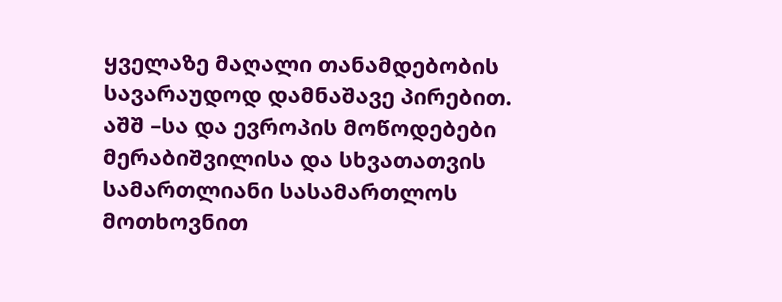ყველაზე მაღალი თანამდებობის სავარაუდოდ დამნაშავე პირებით.
აშშ –სა და ევროპის მოწოდებები მერაბიშვილისა და სხვათათვის სამართლიანი სასამართლოს მოთხოვნით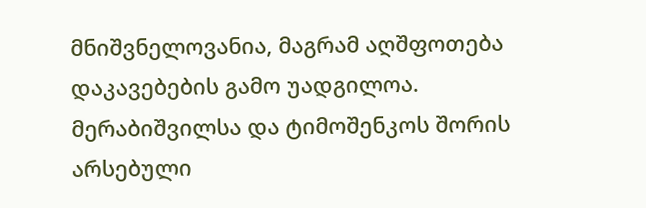მნიშვნელოვანია, მაგრამ აღშფოთება დაკავებების გამო უადგილოა. მერაბიშვილსა და ტიმოშენკოს შორის არსებული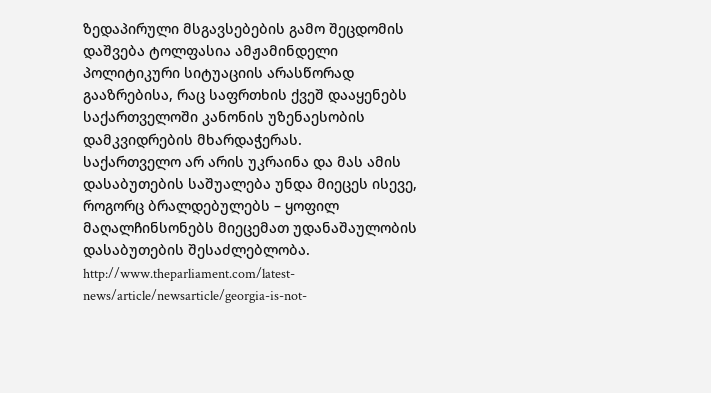ზედაპირული მსგავსებების გამო შეცდომის დაშვება ტოლფასია ამჟამინდელი პოლიტიკური სიტუაციის არასწორად გააზრებისა, რაც საფრთხის ქვეშ დააყენებს საქართველოში კანონის უზენაესობის დამკვიდრების მხარდაჭერას.
საქართველო არ არის უკრაინა და მას ამის დასაბუთების საშუალება უნდა მიეცეს ისევე, როგორც ბრალდებულებს – ყოფილ მაღალჩინსონებს მიეცემათ უდანაშაულობის დასაბუთების შესაძლებლობა.
http://www.theparliament.com/latest-news/article/newsarticle/georgia-is-not-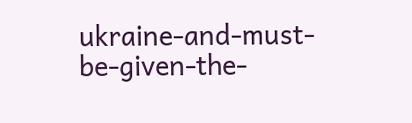ukraine-and-must-be-given-the-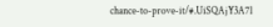chance-to-prove-it/#.UiSQAjY3A7l